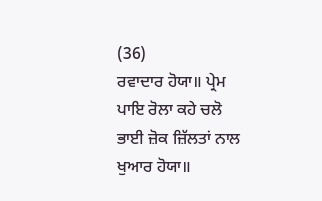(36)
ਰਵਾਦਾਰ ਹੋਯਾ॥ ਪ੍ਰੇਮ ਪਾਇ ਰੋਲਾ ਕਹੇ ਚਲੋ ਭਾਈ ਜ਼ੋਕ ਜ਼ਿੱਲਤਾਂ ਨਾਲ ਖੁਆਰ ਹੋਯਾ॥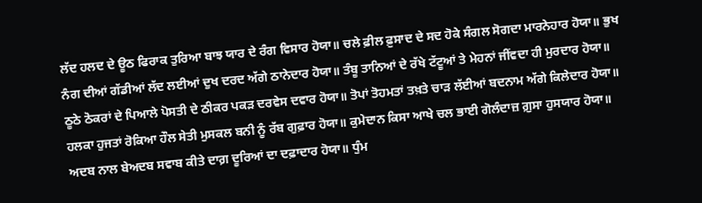ਲੱਦ ਹਲਦ ਦੇ ਊਠ ਫਿਰਾਕ ਤੁਰਿਆ ਬਾਝ ਯਾਰ ਦੇ ਰੰਗ ਵਿਸਾਰ ਹੋਯਾ॥ ਚਲੇ ਫ਼ੀਲ ਫ਼ੁਸਾਦ ਦੇ ਸਦ ਹੋਕੇ ਸੰਗਲ ਸੋਗਦਾ ਮਾਰਨੇਹਾਰ ਹੋਯਾ॥ ਭੁਖ ਨੰਗ ਦੀਆਂ ਗੱਡੀਆਂ ਲੱਦ ਲਈਆਂ ਦੁਖ ਦਰਦ ਅੱਗੇ ਠਾਨੇਦਾਰ ਹੋਯਾ॥ ਤੰਬੂ ਤਾਨਿਆਂ ਦੇ ਰੱਖੇ ਟੱਟੂਆਂ ਤੇ ਮੇਹਨਾਂ ਜੀਂਵਦਾ ਹੀ ਮੁਰਦਾਰ ਹੋਯਾ॥ ਠੂਠੇ ਠੋਕਰਾਂ ਦੇ ਪਿਆਲੇ ਪੋਸਤੀ ਦੇ ਠੀਕਰ ਪਕੜ ਦਰਵੇਸ ਦਵਾਰ ਹੋਯਾ॥ ਤੋਪਾਂ ਤੋਹਮਤਾਂ ਤਖ਼ਤੇ ਚਾੜ ਲੱਈਆਂ ਬਦਨਾਮ ਅੱਗੇ ਕਿਲੇਦਾਰ ਹੋਯਾ॥ ਹਲਕਾ ਹੁਜਤਾਂ ਰੋਕਿਆ ਹੌਲ ਸੇਤੀ ਮੁਸਕਲ ਬਨੀ ਨੂੰ ਰੱਬ ਗੁਫ਼ਾਰ ਹੋਯਾ॥ ਕੁਮੇਦਾਨ ਕਿਸਾ ਆਖੇ ਚਲ ਭਾਈ ਗੋਲੰਦਾਜ਼ ਗ਼ੁਸਾ ਹੁਸਯਾਰ ਹੋਯਾ॥ ਅਦਬ ਨਾਲ ਬੇਅਦਬ ਸਵਾਬ ਕੀਤੇ ਦਾਗ਼ ਦੂਰਿਆਂ ਦਾ ਦਫ਼ਾਦਾਰ ਹੋਯਾ॥ ਧੁੰਮ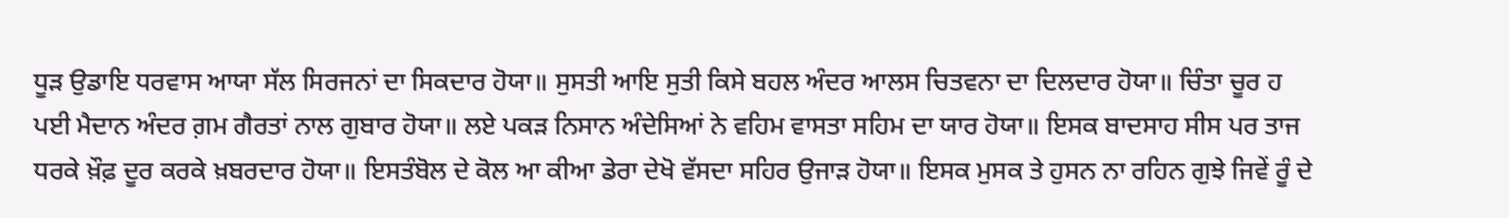ਧੂੜ ਉਡਾਇ ਧਰਵਾਸ ਆਯਾ ਸੱਲ ਸਿਰਜਨਾਂ ਦਾ ਸਿਕਦਾਰ ਹੋਯਾ॥ ਸੁਸਤੀ ਆਇ ਸੁਤੀ ਕਿਸੇ ਬਹਲ ਅੰਦਰ ਆਲਸ ਚਿਤਵਨਾ ਦਾ ਦਿਲਦਾਰ ਹੋਯਾ॥ ਚਿੰਤਾ ਚੂਰ ਹ ਪਈ ਮੈਦਾਨ ਅੰਦਰ ਗ਼ਮ ਗੈਰਤਾਂ ਨਾਲ ਗੁਬਾਰ ਹੋਯਾ॥ ਲਏ ਪਕੜ ਨਿਸਾਨ ਅੰਦੇਸਿਆਂ ਨੇ ਵਹਿਮ ਵਾਸਤਾ ਸਹਿਮ ਦਾ ਯਾਰ ਹੋਯਾ॥ ਇਸਕ ਬਾਦਸਾਹ ਸੀਸ ਪਰ ਤਾਜ ਧਰਕੇ ਖ਼ੌਫ਼ ਦੂਰ ਕਰਕੇ ਖ਼ਬਰਦਾਰ ਹੋਯਾ॥ ਇਸਤੰਬੋਲ ਦੇ ਕੋਲ ਆ ਕੀਆ ਡੇਰਾ ਦੇਖੋ ਵੱਸਦਾ ਸਹਿਰ ਉਜਾੜ ਹੋਯਾ॥ ਇਸਕ ਮੁਸਕ ਤੇ ਹੁਸਨ ਨਾ ਰਹਿਨ ਗੁਝੇ ਜਿਵੇਂ ਰੂੰ ਦੇ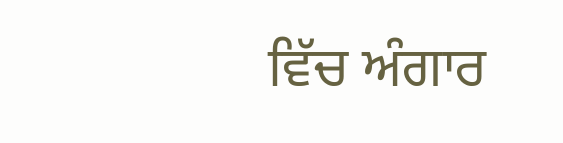ਵਿੱਚ ਅੰਗਾਰ